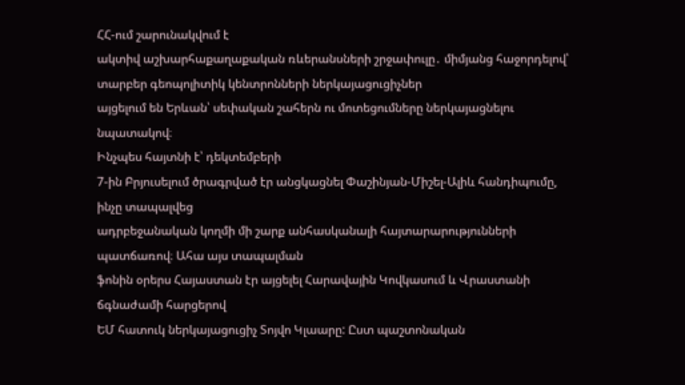ՀՀ-ում շարունակվում է
ակտիվ աշխարհաքաղաքական ռևերանսների շրջափուլը․ միմյանց հաջորդելով՝ տարբեր գեոպոլիտիկ կենտրոնների ներկայացուցիչներ
այցելում են Երևան՝ սեփական շահերն ու մոտեցումները ներկայացնելու նպատակով։
Ինչպես հայտնի է՝ դեկտեմբերի
7-ին Բրյուսելում ծրագրված էր անցկացնել Փաշինյան-Միշել-Ալիև հանդիպումը, ինչը տապալվեց
ադրբեջանական կողմի մի շարք անհասկանալի հայտարարությունների պատճառով։ Ահա այս տապալման
ֆոնին օրերս Հայաստան էր այցելել Հարավային Կովկասում և Վրաստանի ճգնաժամի հարցերով
ԵՄ հատուկ ներկայացուցիչ Տոյվո Կլաարը: Ըստ պաշտոնական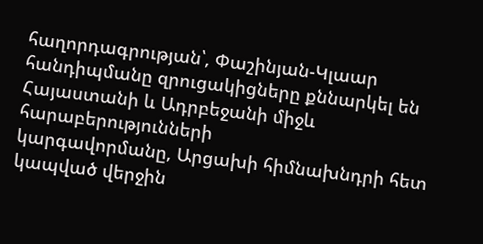հաղորդագրության՝, Փաշինյան-Կլաար
հանդիպմանը զրուցակիցները քննարկել են Հայաստանի և Ադրբեջանի միջև հարաբերությունների
կարգավորմանը, Արցախի հիմնախնդրի հետ կապված վերջին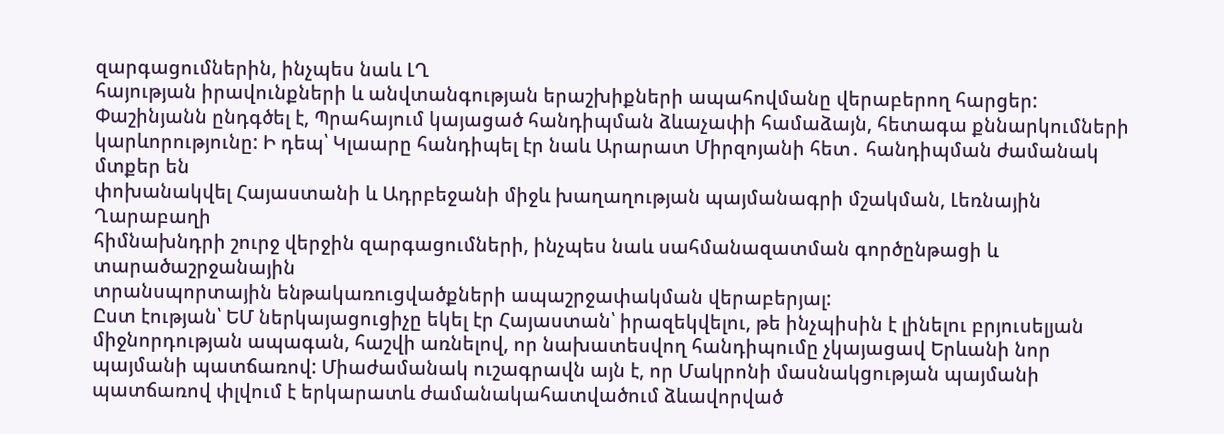զարգացումներին, ինչպես նաև ԼՂ
հայության իրավունքների և անվտանգության երաշխիքների ապահովմանը վերաբերող հարցեր:
Փաշինյանն ընդգծել է, Պրահայում կայացած հանդիպման ձևաչափի համաձայն, հետագա քննարկումների
կարևորությունը: Ի դեպ՝ Կլաարը հանդիպել էր նաև Արարատ Միրզոյանի հետ․ հանդիպման ժամանակ
մտքեր են
փոխանակվել Հայաստանի և Ադրբեջանի միջև խաղաղության պայմանագրի մշակման, Լեռնային Ղարաբաղի
հիմնախնդրի շուրջ վերջին զարգացումների, ինչպես նաև սահմանազատման գործընթացի և տարածաշրջանային
տրանսպորտային ենթակառուցվածքների ապաշրջափակման վերաբերյալ:
Ըստ էության՝ ԵՄ ներկայացուցիչը եկել էր Հայաստան՝ իրազեկվելու, թե ինչպիսին է լինելու բրյուսելյան միջնորդության ապագան, հաշվի առնելով, որ նախատեսվող հանդիպումը չկայացավ Երևանի նոր պայմանի պատճառով: Միաժամանակ ուշագրավն այն է, որ Մակրոնի մասնակցության պայմանի պատճառով փլվում է երկարատև ժամանակահատվածում ձևավորված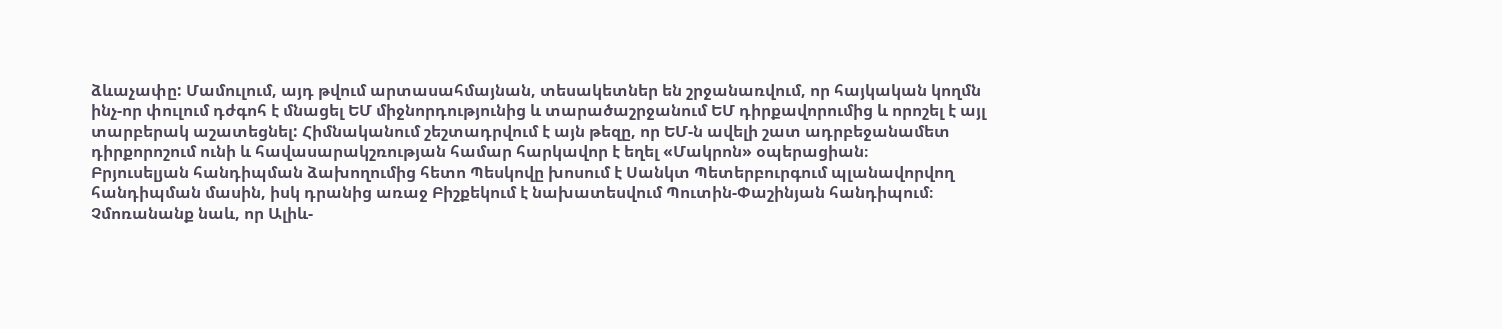ձևաչափը: Մամուլում, այդ թվում արտասահմայնան, տեսակետներ են շրջանառվում, որ հայկական կողմն ինչ-որ փուլում դժգոհ է մնացել ԵՄ միջնորդությունից և տարածաշրջանում ԵՄ դիրքավորումից և որոշել է այլ տարբերակ աշատեցնել: Հիմնականում շեշտադրվում է այն թեզը, որ ԵՄ-ն ավելի շատ ադրբեջանամետ դիրքորոշում ունի և հավասարակշռության համար հարկավոր է եղել «Մակրոն» օպերացիան։
Բրյուսելյան հանդիպման ձախողումից հետո Պեսկովը խոսում է Սանկտ Պետերբուրգում պլանավորվող
հանդիպման մասին, իսկ դրանից առաջ Բիշքեկում է նախատեսվում Պուտին-Փաշինյան հանդիպում։
Չմոռանանք նաև, որ Ալիև-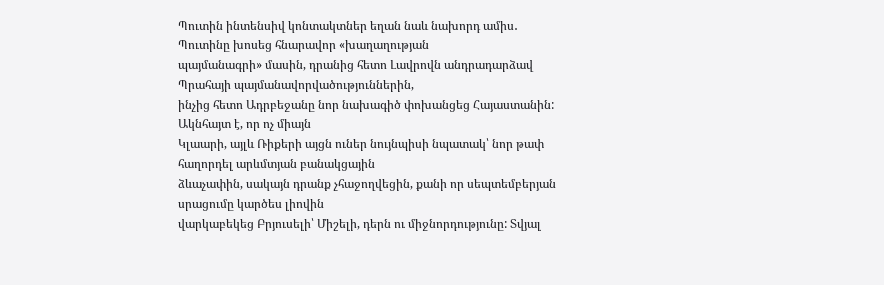Պուտին ինտենսիվ կոնտակտներ եղան նաև նախորդ ամիս․ Պուտինը խոսեց հնարավոր «խաղաղության
պայմանագրի» մասին, դրանից հետո Լավրովն անդրադարձավ Պրահայի պայմանավորվածություններին,
ինչից հետո Ադրբեջանը նոր նախագիծ փոխանցեց Հայաստանին:
Ակնհայտ է, որ ոչ միայն
Կլաարի, այլև Ռիքերի այցն ուներ նույնպիսի նպատակ՝ նոր թափ հաղորդել արևմտյան բանակցային
ձևաչափին, սակայն դրանք չհաջողվեցին, քանի որ սեպտեմբերյան սրացումը կարծես լիովին
վարկաբեկեց Բրյուսելի՝ Միշելի, դերն ու միջնորդությունը: Տվյալ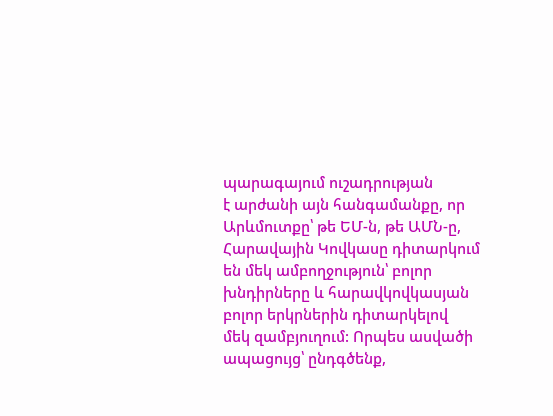պարագայում ուշադրության
է արժանի այն հանգամանքը, որ Արևմուտքը՝ թե ԵՄ-ն, թե ԱՄՆ-ը, Հարավային Կովկասը դիտարկում
են մեկ ամբողջություն՝ բոլոր խնդիրները և հարավկովկասյան բոլոր երկրներին դիտարկելով
մեկ զամբյուղում: Որպես ասվածի ապացույց՝ ընդգծենք,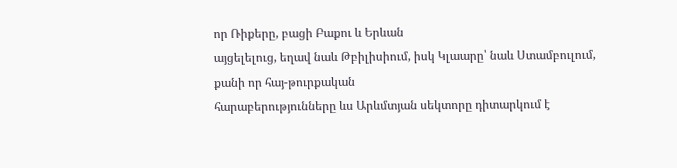որ Ռիքերը, բացի Բաքու և Երևան
այցելելուց, եղավ նաև Թբիլիսիում, իսկ Կլաարը՝ նաև Ստամբուլում, քանի որ հայ-թուրքական
հարաբերությունները ևս Արևմտյան սեկտորը դիտարկում է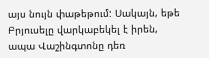այս նույն փաթեթում: Սակայն, եթե
Բրյուսելը վարկաբեկել է իրեն, ապա Վաշինգտոնը դեռ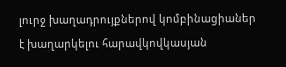լուրջ խաղադրույքներով կոմբինացիաներ
է խաղարկելու հարավկովկասյան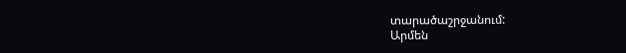տարածաշրջանում:
Արմեն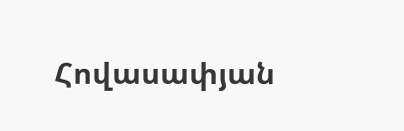Հովասափյան